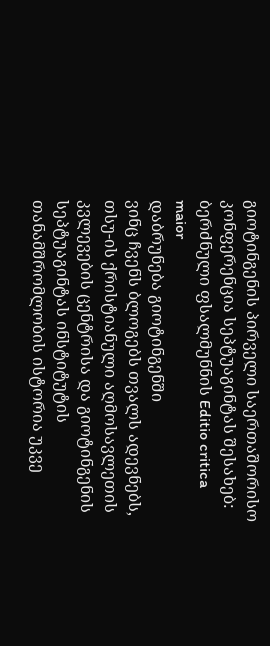გიოტინგენის პირველი საერთაშორისო კონფერენცია სეპტუაგინტას შესახებ: ბერძნული ფსალმუნნის Editio critica maior
დაბრუნება გიოტინგენში
ვინც ჩვენს ბლოგებს თვალს ადევნებს, თსუ-ის ქრისტიანული აღმოსავლეთის კვლევების ცენტრისა და გიოტინგენის სეპტუაგინტას ინსტიტუტის თანამშრომლობის ისტორია უკვე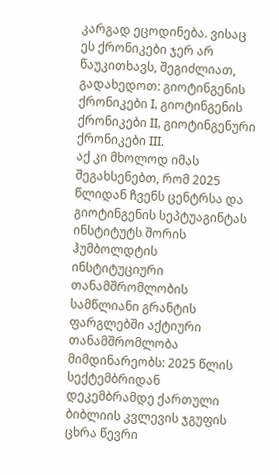კარგად ეცოდინება. ვისაც ეს ქრონიკები ჯერ არ წაუკითხავს, შეგიძლიათ, გადახედოთ: გიოტინგენის ქრონიკები I, გიოტინგენის ქრონიკები II, გიოტინგენური ქრონიკები III.
აქ კი მხოლოდ იმას შეგახსენებთ, რომ 2025 წლიდან ჩვენს ცენტრსა და გიოტინგენის სეპტუაგინტას ინსტიტუტს შორის ჰუმბოლდტის ინსტიტუციური თანამშრომლობის სამწლიანი გრანტის ფარგლებში აქტიური თანამშრომლობა მიმდინარეობს: 2025 წლის სექტემბრიდან დეკემბრამდე ქართული ბიბლიის კვლევის ჯგუფის ცხრა წევრი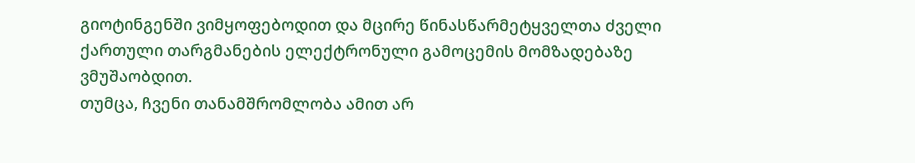გიოტინგენში ვიმყოფებოდით და მცირე წინასწარმეტყველთა ძველი ქართული თარგმანების ელექტრონული გამოცემის მომზადებაზე ვმუშაობდით.
თუმცა, ჩვენი თანამშრომლობა ამით არ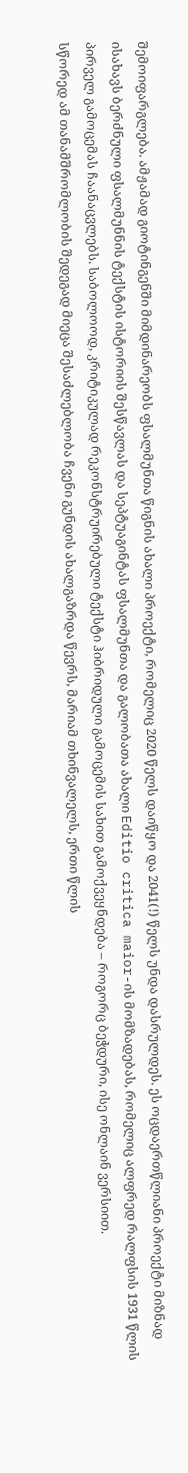შემოიფარგლება. ამჟამად გიოტინგენში მიმდინარეობს ფსალმუნთა წიგნის ახალი პროექტი, რომელიც 2020 წელს დაიწყო და 2041(!) წელს უნდა დასრულდეს. ეს ოცდაერთწლიანი პროექტი მიზნად ისახავს ბერძნული ფსალმუნნის ტექსტის ისტორიის შესწავლას და სეპტუაგინტას ფსალმუნთა და გალობათა ახალი Editio critica maior-ის მომზადებას, რომელიც ალფრედ რალფსის 1931 წლის პირველ გამოცემას ჩაანაცვლებს. საბოლოოდ, კრიტიკულად რეკონსტრუირებული ტექსტი ჰიბრიდული გამოცემის სახით გამოქვეყნდება – როგორც ბეჭდური, ისე ონლაინ ვერსიით.
სწორედ ამ თანამშრომლობის შედეგად მიეცა შესაძლებლობა ჩვენი გუნდის ახალგაზრდა წევრს, მარიამ თხინვალელს, ერთი წლის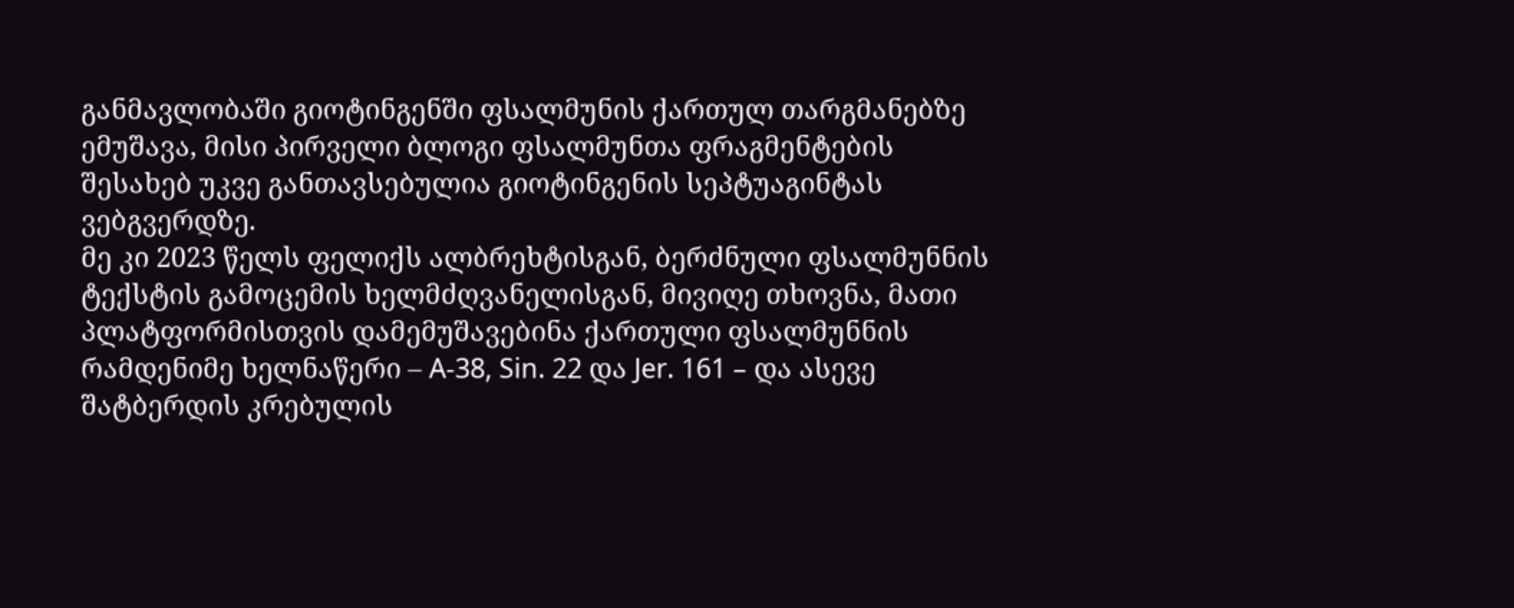განმავლობაში გიოტინგენში ფსალმუნის ქართულ თარგმანებზე ემუშავა, მისი პირველი ბლოგი ფსალმუნთა ფრაგმენტების შესახებ უკვე განთავსებულია გიოტინგენის სეპტუაგინტას ვებგვერდზე.
მე კი 2023 წელს ფელიქს ალბრეხტისგან, ბერძნული ფსალმუნნის ტექსტის გამოცემის ხელმძღვანელისგან, მივიღე თხოვნა, მათი პლატფორმისთვის დამემუშავებინა ქართული ფსალმუნნის რამდენიმე ხელნაწერი – A-38, Sin. 22 და Jer. 161 – და ასევე შატბერდის კრებულის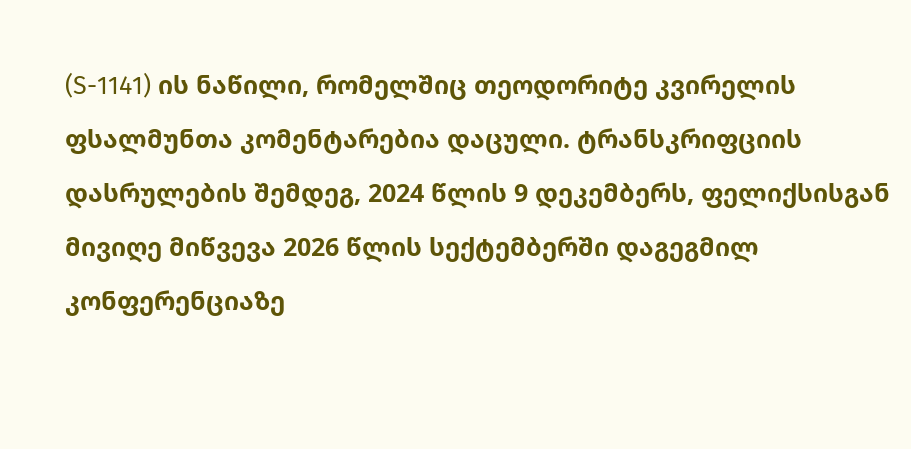(S-1141) ის ნაწილი, რომელშიც თეოდორიტე კვირელის ფსალმუნთა კომენტარებია დაცული. ტრანსკრიფციის დასრულების შემდეგ, 2024 წლის 9 დეკემბერს, ფელიქსისგან მივიღე მიწვევა 2026 წლის სექტემბერში დაგეგმილ კონფერენციაზე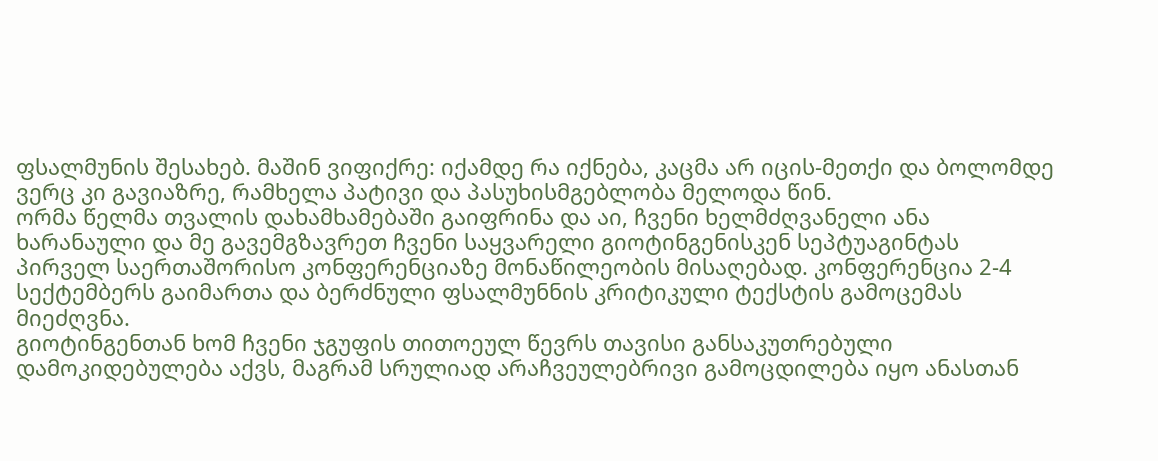ფსალმუნის შესახებ. მაშინ ვიფიქრე: იქამდე რა იქნება, კაცმა არ იცის-მეთქი და ბოლომდე ვერც კი გავიაზრე, რამხელა პატივი და პასუხისმგებლობა მელოდა წინ.
ორმა წელმა თვალის დახამხამებაში გაიფრინა და აი, ჩვენი ხელმძღვანელი ანა ხარანაული და მე გავემგზავრეთ ჩვენი საყვარელი გიოტინგენისკენ სეპტუაგინტას პირველ საერთაშორისო კონფერენციაზე მონაწილეობის მისაღებად. კონფერენცია 2-4 სექტემბერს გაიმართა და ბერძნული ფსალმუნნის კრიტიკული ტექსტის გამოცემას მიეძღვნა.
გიოტინგენთან ხომ ჩვენი ჯგუფის თითოეულ წევრს თავისი განსაკუთრებული დამოკიდებულება აქვს, მაგრამ სრულიად არაჩვეულებრივი გამოცდილება იყო ანასთან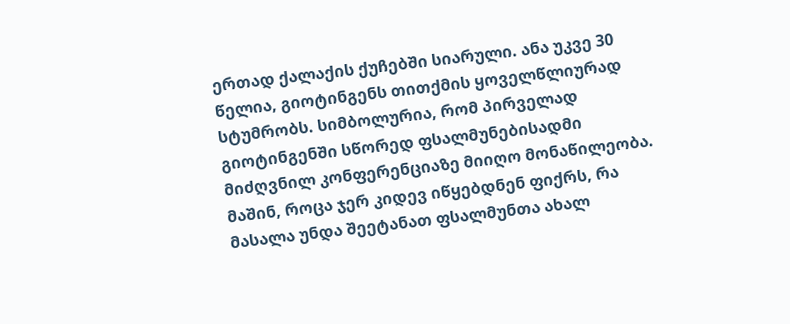ერთად ქალაქის ქუჩებში სიარული. ანა უკვე 30 წელია, გიოტინგენს თითქმის ყოველწლიურად სტუმრობს. სიმბოლურია, რომ პირველად გიოტინგენში სწორედ ფსალმუნებისადმი მიძღვნილ კონფერენციაზე მიიღო მონაწილეობა. მაშინ, როცა ჯერ კიდევ იწყებდნენ ფიქრს, რა მასალა უნდა შეეტანათ ფსალმუნთა ახალ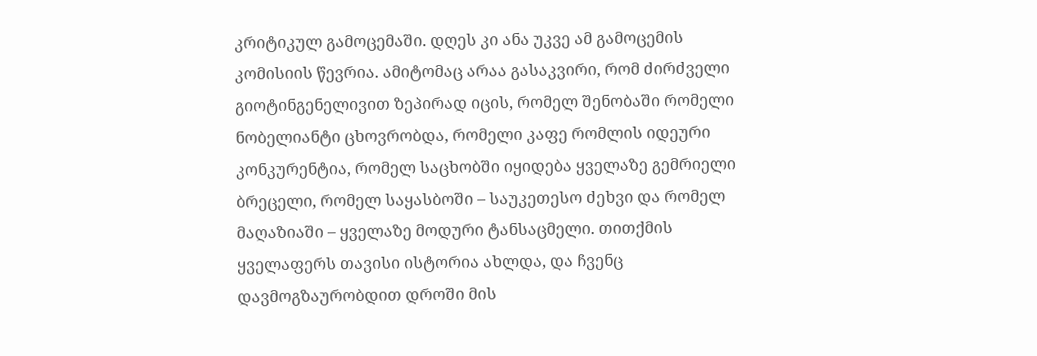კრიტიკულ გამოცემაში. დღეს კი ანა უკვე ამ გამოცემის კომისიის წევრია. ამიტომაც არაა გასაკვირი, რომ ძირძველი გიოტინგენელივით ზეპირად იცის, რომელ შენობაში რომელი ნობელიანტი ცხოვრობდა, რომელი კაფე რომლის იდეური კონკურენტია, რომელ საცხობში იყიდება ყველაზე გემრიელი ბრეცელი, რომელ საყასბოში – საუკეთესო ძეხვი და რომელ მაღაზიაში – ყველაზე მოდური ტანსაცმელი. თითქმის ყველაფერს თავისი ისტორია ახლდა, და ჩვენც დავმოგზაურობდით დროში მის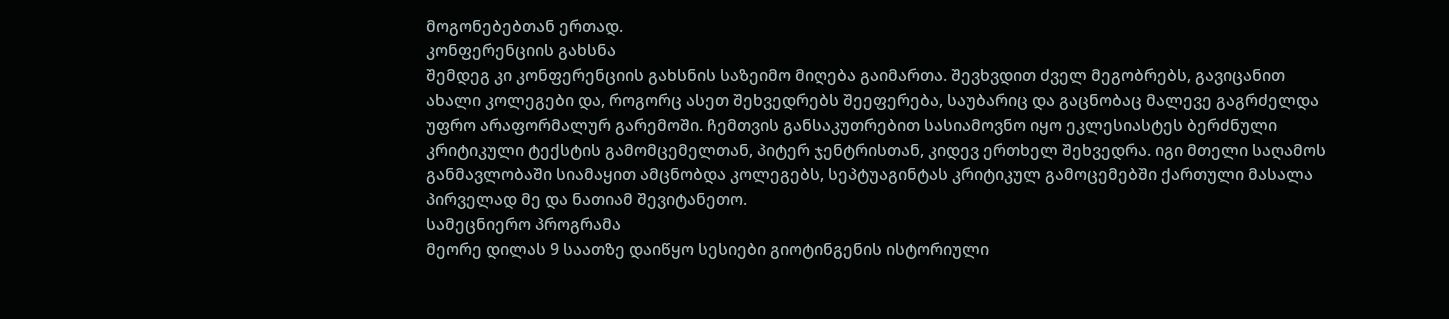მოგონებებთან ერთად.
კონფერენციის გახსნა
შემდეგ კი კონფერენციის გახსნის საზეიმო მიღება გაიმართა. შევხვდით ძველ მეგობრებს, გავიცანით ახალი კოლეგები და, როგორც ასეთ შეხვედრებს შეეფერება, საუბარიც და გაცნობაც მალევე გაგრძელდა უფრო არაფორმალურ გარემოში. ჩემთვის განსაკუთრებით სასიამოვნო იყო ეკლესიასტეს ბერძნული კრიტიკული ტექსტის გამომცემელთან, პიტერ ჯენტრისთან, კიდევ ერთხელ შეხვედრა. იგი მთელი საღამოს განმავლობაში სიამაყით ამცნობდა კოლეგებს, სეპტუაგინტას კრიტიკულ გამოცემებში ქართული მასალა პირველად მე და ნათიამ შევიტანეთო.
სამეცნიერო პროგრამა
მეორე დილას 9 საათზე დაიწყო სესიები გიოტინგენის ისტორიული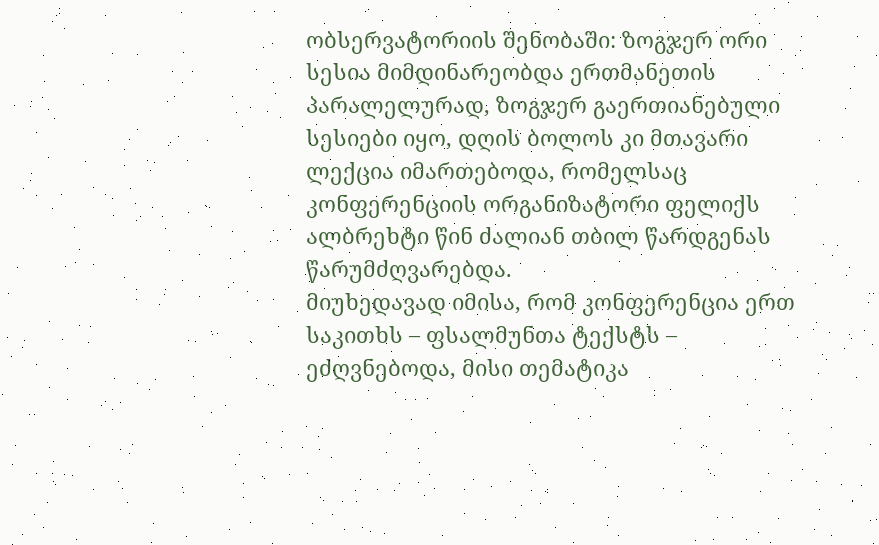ობსერვატორიის შენობაში: ზოგჯერ ორი სესია მიმდინარეობდა ერთმანეთის პარალელურად, ზოგჯერ გაერთიანებული სესიები იყო, დღის ბოლოს კი მთავარი ლექცია იმართებოდა, რომელსაც კონფერენციის ორგანიზატორი ფელიქს ალბრეხტი წინ ძალიან თბილ წარდგენას წარუმძღვარებდა.
მიუხედავად იმისა, რომ კონფერენცია ერთ საკითხს – ფსალმუნთა ტექსტს – ეძღვნებოდა, მისი თემატიკა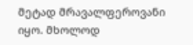მეტად მრავალფეროვანი იყო. მხოლოდ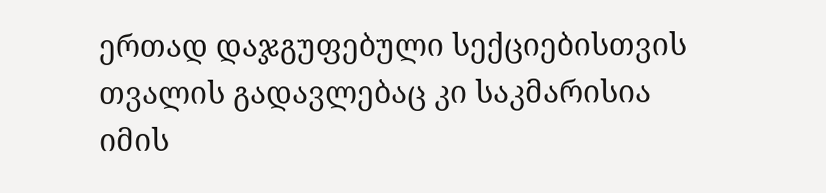ერთად დაჯგუფებული სექციებისთვის თვალის გადავლებაც კი საკმარისია იმის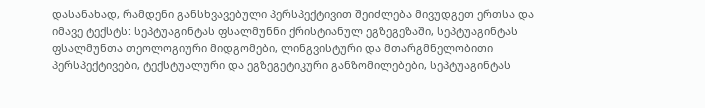დასანახად, რამდენი განსხვავებული პერსპექტივით შეიძლება მივუდგეთ ერთსა და იმავე ტექსტს: სეპტუაგინტას ფსალმუნნი ქრისტიანულ ეგზეგეზაში, სეპტუაგინტას ფსალმუნთა თეოლოგიური მიდგომები, ლინგვისტური და მთარგმნელობითი პერსპექტივები, ტექსტუალური და ეგზეგეტიკური განზომილებები, სეპტუაგინტას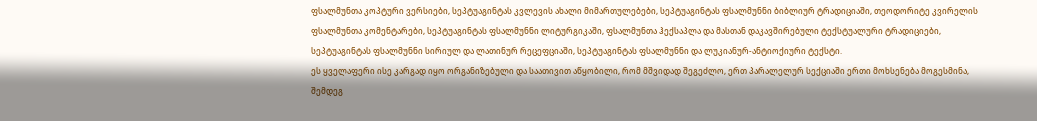ფსალმუნთა კოპტური ვერსიები, სეპტუაგინტას კვლევის ახალი მიმართულებები, სეპტუაგინტას ფსალმუნნი ბიბლიურ ტრადიციაში, თეოდორიტე კვირელის ფსალმუნთა კომენტარები, სეპტუაგინტას ფსალმუნნი ლიტურგიკაში, ფსალმუნთა ჰექსაპლა და მასთან დაკავშირებული ტექსტუალური ტრადიციები, სეპტუაგინტას ფსალმუნნი სირიულ და ლათინურ რეცეფციაში, სეპტუაგინტას ფსალმუნნი და ლუკიანურ-ანტიოქიური ტექსტი.
ეს ყველაფერი ისე კარგად იყო ორგანიზებული და საათივით აწყობილი, რომ მშვიდად შეგეძლო, ერთ პარალელურ სექციაში ერთი მოხსენება მოგესმინა, შემდეგ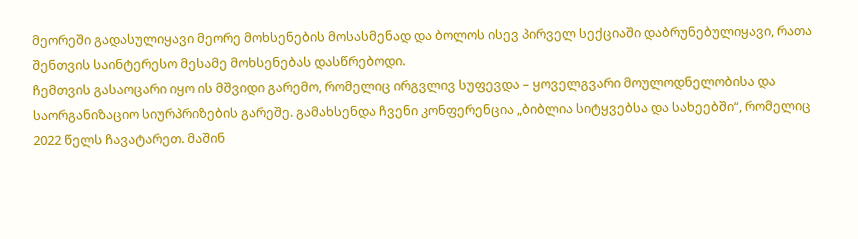მეორეში გადასულიყავი მეორე მოხსენების მოსასმენად და ბოლოს ისევ პირველ სექციაში დაბრუნებულიყავი, რათა შენთვის საინტერესო მესამე მოხსენებას დასწრებოდი.
ჩემთვის გასაოცარი იყო ის მშვიდი გარემო, რომელიც ირგვლივ სუფევდა – ყოველგვარი მოულოდნელობისა და საორგანიზაციო სიურპრიზების გარეშე. გამახსენდა ჩვენი კონფერენცია „ბიბლია სიტყვებსა და სახეებში“, რომელიც 2022 წელს ჩავატარეთ. მაშინ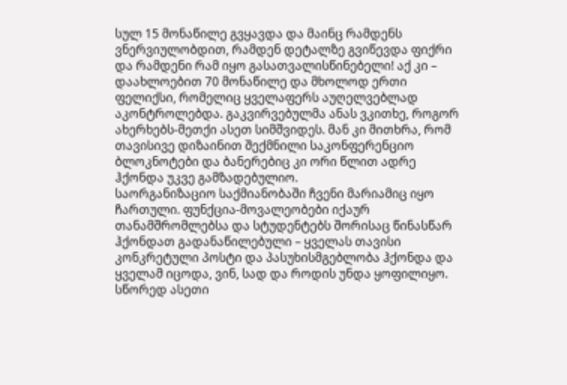სულ 15 მონაწილე გვყავდა და მაინც რამდენს ვნერვიულობდით, რამდენ დეტალზე გვიწევდა ფიქრი და რამდენი რამ იყო გასათვალისწინებელი! აქ კი – დაახლოებით 70 მონაწილე და მხოლოდ ერთი ფელიქსი, რომელიც ყველაფერს აუღელვებლად აკონტროლებდა. გაკვირვებულმა ანას ვკითხე, როგორ ახერხებს-მეთქი ასეთ სიმშვიდეს. მან კი მითხრა, რომ თავისივე დიზაინით შექმნილი საკონფერენციო ბლოკნოტები და ბანერებიც კი ორი წლით ადრე ჰქონდა უკვე გამზადებულიო.
საორგანიზაციო საქმიანობაში ჩვენი მარიამიც იყო ჩართული. ფუნქცია-მოვალეობები იქაურ თანამშრომლებსა და სტუდენტებს შორისაც წინასწარ ჰქონდათ გადანაწილებული – ყველას თავისი კონკრეტული პოსტი და პასუხისმგებლობა ჰქონდა და ყველამ იცოდა, ვინ, სად და როდის უნდა ყოფილიყო. სწორედ ასეთი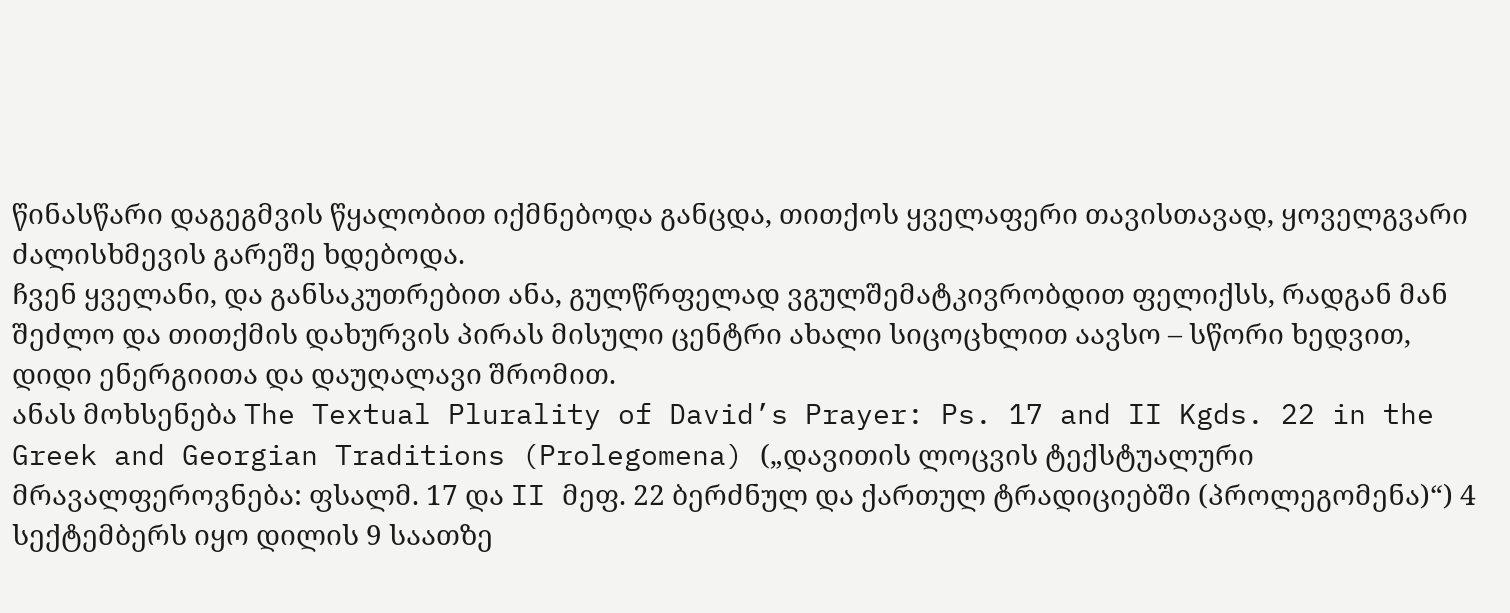წინასწარი დაგეგმვის წყალობით იქმნებოდა განცდა, თითქოს ყველაფერი თავისთავად, ყოველგვარი ძალისხმევის გარეშე ხდებოდა.
ჩვენ ყველანი, და განსაკუთრებით ანა, გულწრფელად ვგულშემატკივრობდით ფელიქსს, რადგან მან შეძლო და თითქმის დახურვის პირას მისული ცენტრი ახალი სიცოცხლით აავსო – სწორი ხედვით, დიდი ენერგიითა და დაუღალავი შრომით.
ანას მოხსენება The Textual Plurality of David’s Prayer: Ps. 17 and II Kgds. 22 in the Greek and Georgian Traditions (Prolegomena) („დავითის ლოცვის ტექსტუალური მრავალფეროვნება: ფსალმ. 17 და II მეფ. 22 ბერძნულ და ქართულ ტრადიციებში (პროლეგომენა)“) 4 სექტემბერს იყო დილის 9 საათზე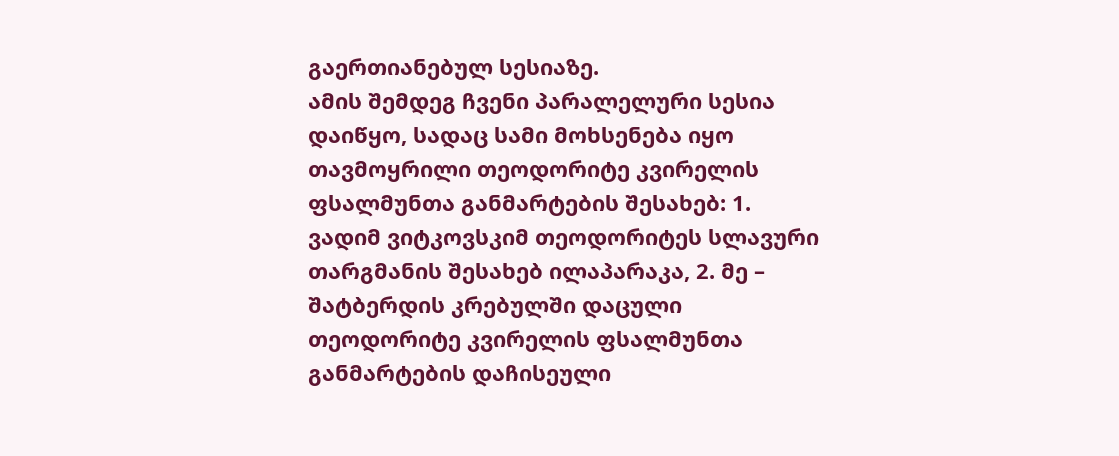გაერთიანებულ სესიაზე.
ამის შემდეგ ჩვენი პარალელური სესია დაიწყო, სადაც სამი მოხსენება იყო თავმოყრილი თეოდორიტე კვირელის ფსალმუნთა განმარტების შესახებ: 1. ვადიმ ვიტკოვსკიმ თეოდორიტეს სლავური თარგმანის შესახებ ილაპარაკა, 2. მე – შატბერდის კრებულში დაცული თეოდორიტე კვირელის ფსალმუნთა განმარტების დაჩისეული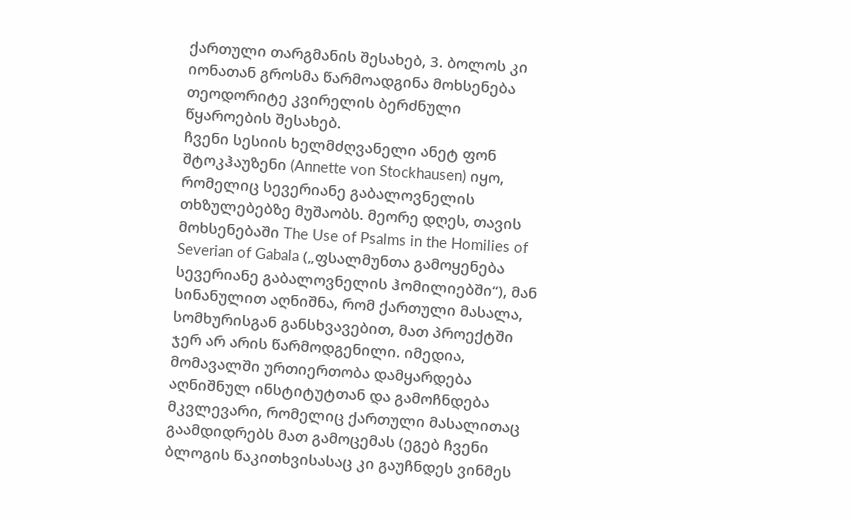ქართული თარგმანის შესახებ, 3. ბოლოს კი იონათან გროსმა წარმოადგინა მოხსენება თეოდორიტე კვირელის ბერძნული წყაროების შესახებ.
ჩვენი სესიის ხელმძღვანელი ანეტ ფონ შტოკჰაუზენი (Annette von Stockhausen) იყო, რომელიც სევერიანე გაბალოვნელის თხზულებებზე მუშაობს. მეორე დღეს, თავის მოხსენებაში The Use of Psalms in the Homilies of Severian of Gabala („ფსალმუნთა გამოყენება სევერიანე გაბალოვნელის ჰომილიებში“), მან სინანულით აღნიშნა, რომ ქართული მასალა, სომხურისგან განსხვავებით, მათ პროექტში ჯერ არ არის წარმოდგენილი. იმედია, მომავალში ურთიერთობა დამყარდება აღნიშნულ ინსტიტუტთან და გამოჩნდება მკვლევარი, რომელიც ქართული მასალითაც გაამდიდრებს მათ გამოცემას (ეგებ ჩვენი ბლოგის წაკითხვისასაც კი გაუჩნდეს ვინმეს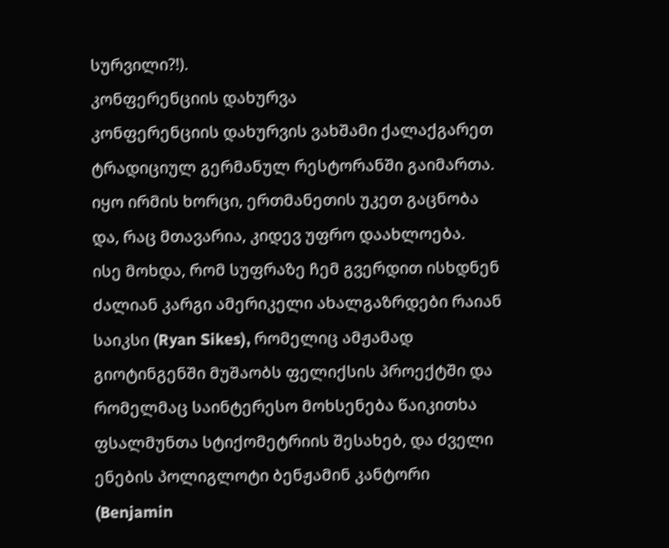სურვილი?!).
კონფერენციის დახურვა
კონფერენციის დახურვის ვახშამი ქალაქგარეთ ტრადიციულ გერმანულ რესტორანში გაიმართა. იყო ირმის ხორცი, ერთმანეთის უკეთ გაცნობა და, რაც მთავარია, კიდევ უფრო დაახლოება.
ისე მოხდა, რომ სუფრაზე ჩემ გვერდით ისხდნენ ძალიან კარგი ამერიკელი ახალგაზრდები რაიან საიკსი (Ryan Sikes), რომელიც ამჟამად გიოტინგენში მუშაობს ფელიქსის პროექტში და რომელმაც საინტერესო მოხსენება წაიკითხა ფსალმუნთა სტიქომეტრიის შესახებ, და ძველი ენების პოლიგლოტი ბენჟამინ კანტორი (Benjamin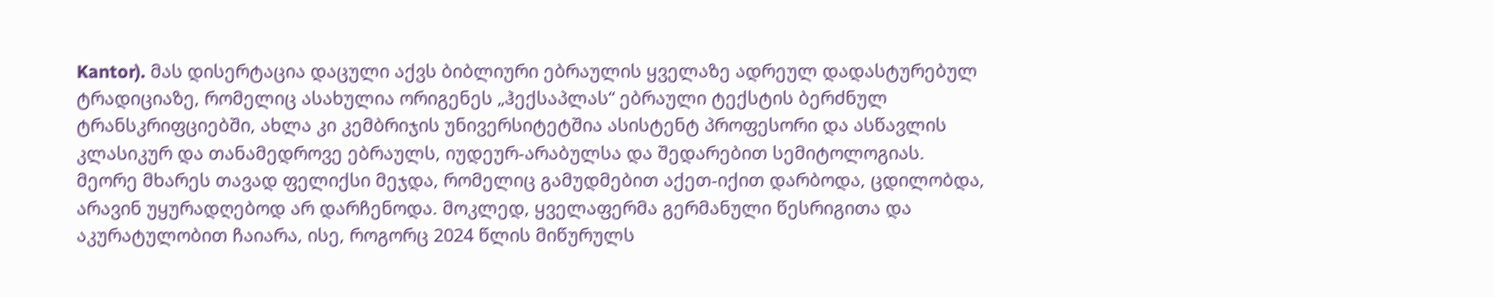Kantor). მას დისერტაცია დაცული აქვს ბიბლიური ებრაულის ყველაზე ადრეულ დადასტურებულ ტრადიციაზე, რომელიც ასახულია ორიგენეს „ჰექსაპლას“ ებრაული ტექსტის ბერძნულ ტრანსკრიფციებში, ახლა კი კემბრიჯის უნივერსიტეტშია ასისტენტ პროფესორი და ასწავლის კლასიკურ და თანამედროვე ებრაულს, იუდეურ-არაბულსა და შედარებით სემიტოლოგიას.
მეორე მხარეს თავად ფელიქსი მეჯდა, რომელიც გამუდმებით აქეთ-იქით დარბოდა, ცდილობდა, არავინ უყურადღებოდ არ დარჩენოდა. მოკლედ, ყველაფერმა გერმანული წესრიგითა და აკურატულობით ჩაიარა, ისე, როგორც 2024 წლის მიწურულს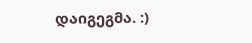დაიგეგმა. :)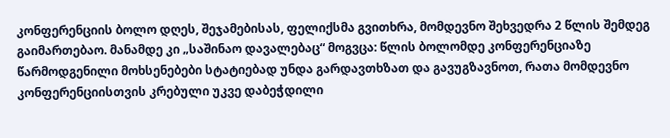კონფერენციის ბოლო დღეს, შეჯამებისას, ფელიქსმა გვითხრა, მომდევნო შეხვედრა 2 წლის შემდეგ გაიმართებაო. მანამდე კი „საშინაო დავალებაც“ მოგვცა: წლის ბოლომდე კონფერენციაზე წარმოდგენილი მოხსენებები სტატიებად უნდა გარდავთხზათ და გავუგზავნოთ, რათა მომდევნო კონფერენციისთვის კრებული უკვე დაბეჭდილი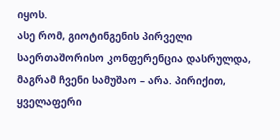იყოს.
ასე რომ, გიოტინგენის პირველი საერთაშორისო კონფერენცია დასრულდა, მაგრამ ჩვენი სამუშაო – არა. პირიქით, ყველაფერი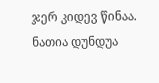ჯერ კიდევ წინაა.
ნათია დუნდუა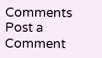Comments
Post a Comment